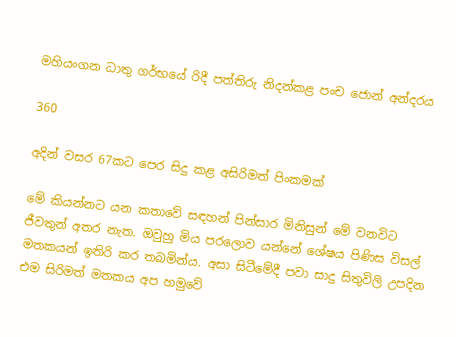මහියංගන ධාතු ගර්භයේ රිදී පත්තිරු නිදන්කළ පංච ජොන් අන්දරය

360

අදින් වසර 67කට පෙර සිදු කළ අසිරිමත් පිංකමක්

මේ කියන්නට යන කතාවේ සඳහන් පින්සාර මිනිසුන් මේ වනවිට ජීවතුන් අතර නැත. ඔවුහු මිය පරලොව යන්නේ ශේෂය පිණිස විසල් මතකයන් ඉතිරි කර තබමින්ය. අසා සිටීමේදී පවා සාදු සිතුවිලි උපදින එම සිරිමත් මතකය අප හමුවේ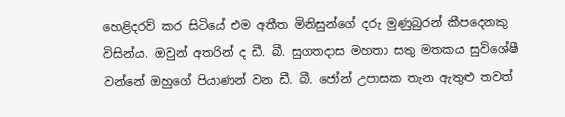හෙළිදරව් කර සිටියේ එම අතීත මිනිසුන්ගේ දරු මුණුබුරන් කීපදෙනකු විසින්ය. ඔවුන් අතරින් ද ඩී. බී. සුගතදාස මහතා සතු මතකය සුවිශේෂී වන්නේ ඔහුගේ පියාණන් වන ඩී. බී. ජෝන් උපාසක තැන ඇතුළු තවත්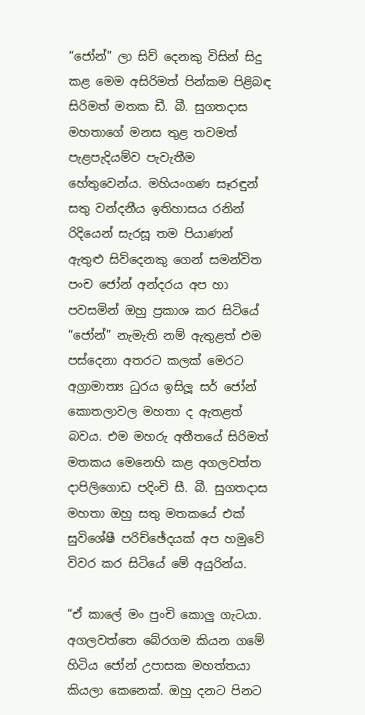“ජෝන්” ලා සිව් දෙනකු විසින් සිදු කළ මෙම අසිරිමත් පින්කම පිළිබඳ සිරිමත් මතක ඩී. බී. සුගතදාස මහතාගේ මනස තුළ තවමත් පැළපැදියම්ව පැවැතීම හේතුවෙන්ය. මහියංගණ සෑරඳුන් සතු වන්දනීය ඉතිහාසය රනින් රිදියෙන් සැරසූ තම පියාණන් ඇතුළු සිව්දෙනකු ගෙන් සමන්විත පංච ජෝන් අන්දරය අප හා පවසමින් ඔහු ප්‍රකාශ කර සිටියේ “ජෝන්” නැමැති නම් ඇතුළත් එම පස්දෙනා අතරට කලක් මෙරට අග්‍රාමාත්‍ය ධුරය ඉසිලූ සර් ජෝන් කොතලාවල මහතා ද ඇතළත් බවය. එම මහරු අතීතයේ සිරිමත් මතකය මෙනෙහි කළ අගලවත්ත දාපිලිගොඩ පදිංචි සී. බී. සුගතදාස මහතා ඔහු සතු මතකයේ එක් සුවිශේෂී පරිච්ඡේදයක් අප හමුවේ විවර කර සිටියේ මේ අයුරින්ය.

“ඒ කාලේ මං පුංචි කොලු ගැටයා. අගලවත්තෙ බේරගම කියන ගමේ හිටිය ජෝන් උපාසක මහත්තයා කියලා කෙනෙක්. ඔහු දනට පිනට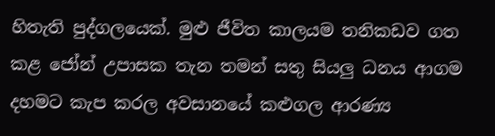හිතැති පුද්ගලයෙක්. මුළු ජීවිත කාලයම තනිකඩව ගත කළ ජෝන් උපාසක තැන තමන් සතු සියලු ධනය ආගම දහමට කැප කරල අවසානයේ කළුගල ආරණ්‍ය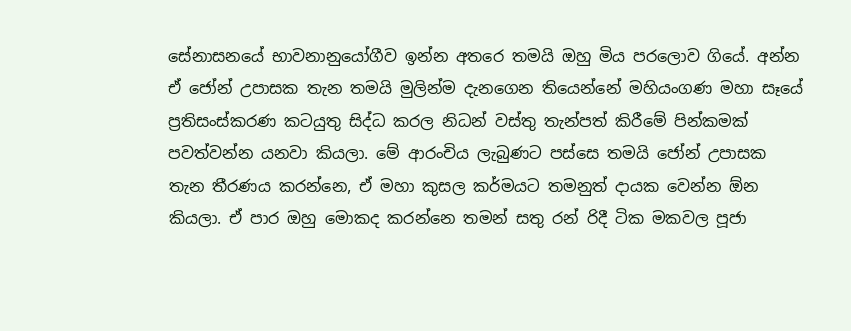සේනාසනයේ භාවනානුයෝගීව ඉන්න අතරෙ තමයි ඔහු මිය පරලොව ගියේ. අන්න ඒ ජෝන් උපාසක තැන තමයි මුලින්ම දැනගෙන තියෙන්නේ මහියංගණ මහා සෑයේ ප්‍රතිසංස්කරණ කටයුතු සිද්ධ කරල නිධන් වස්තු තැන්පත් කිරීමේ පින්කමක් පවත්වන්න යනවා කියලා. මේ ආරංචිය ලැබුණට පස්සෙ තමයි ජෝන් උපාසක තැන තීරණය කරන්නෙ, ඒ මහා කුසල කර්මයට තමනුත් දායක වෙන්න ඕන කියලා. ඒ පාර ඔහු මොකද කරන්නෙ තමන් සතු රන් රිදී ටික මකවල පූජා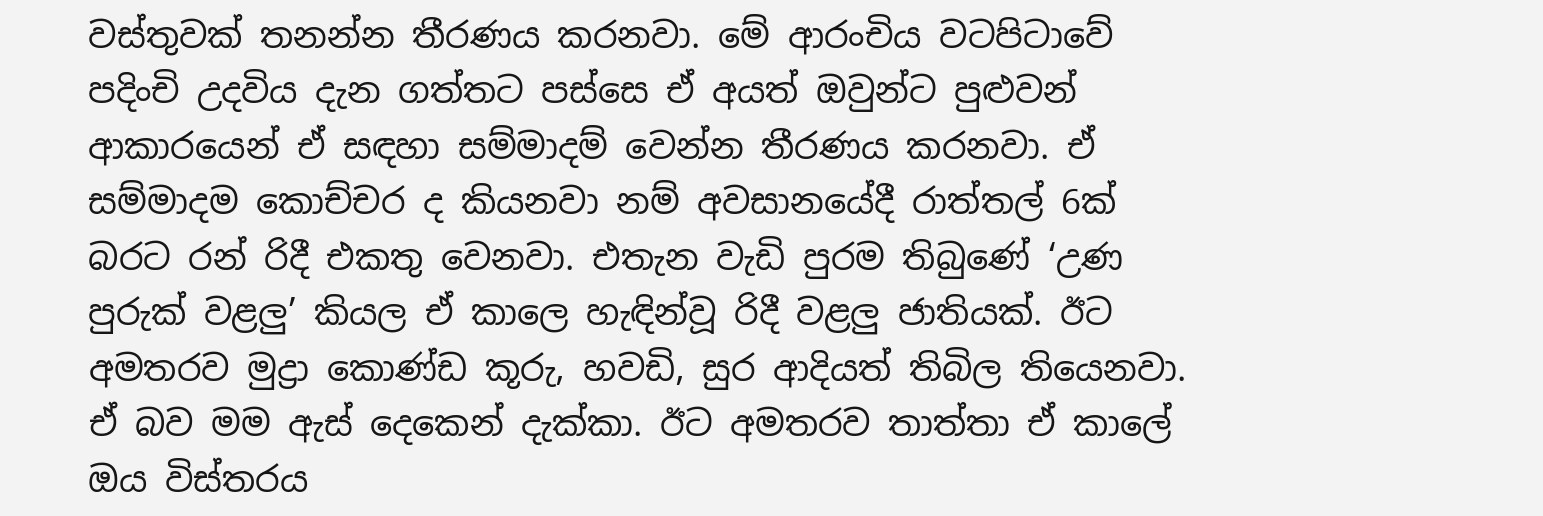වස්තුවක් තනන්න තීරණය කරනවා. මේ ආරංචිය වටපිටාවේ පදිංචි උදවිය දැන ගත්තට පස්සෙ ඒ අයත් ඔවුන්ට පුළුවන් ආකාරයෙන් ඒ සඳහා සම්මාදම් වෙන්න තීරණය කරනවා. ඒ සම්මාදම කොච්චර ද කියනවා නම් අවසානයේදී රාත්තල් 6ක් බරට රන් රිදී එකතු වෙනවා. එතැන වැඩි පුරම තිබුණේ ‘උණ පුරුක් වළලු’ කියල ඒ කාලෙ හැඳින්වූ රිදී වළලු ජාතියක්. ඊට අමතරව මුද්‍රා කොණ්ඩ කූරු, හවඩි, සුර ආදියත් තිබිල තියෙනවා. ඒ බව මම ඇස් දෙකෙන් දැක්කා. ඊට අමතරව තාත්තා ඒ කාලේ ඔය විස්තරය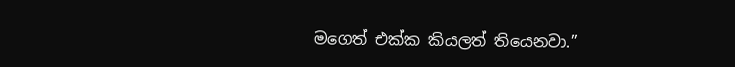මගෙත් එක්ක කියලත් තියෙනවා.”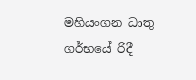මහියංගන ධාතු ගර්භයේ රිදී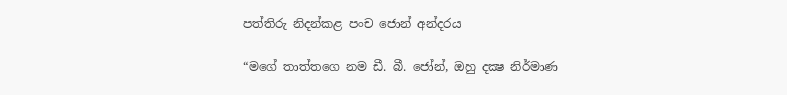පත්තිරු නිදන්කළ පංච ජොන් අන්දරය

“මගේ තාත්තගෙ නම ඩී. බී. ජෝන්, ඔහු දක්‍ෂ නිර්මාණ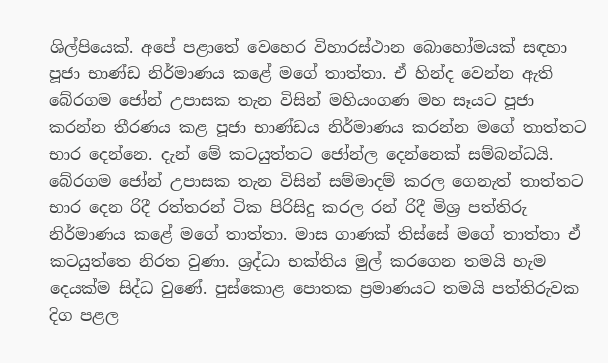ශිල්පියෙක්. අපේ පළාතේ වෙහෙර විහාරස්ථාන බොහෝමයක් සඳහා පූජා භාණ්ඩ නිර්මාණය කළේ මගේ තාත්තා. ඒ හින්ද වෙන්න ඇති බේරගම ජෝන් උපාසක තැන විසින් මහියංගණ මහ සෑයට පූජා කරන්න තීරණය කළ පූජා භාණ්ඩය නිර්මාණය කරන්න මගේ තාත්තට භාර දෙන්නෙ. දැන් මේ කටයුත්තට ජෝන්ල දෙන්නෙක් සම්බන්ධයි. බේරගම ජෝන් උපාසක තැන විසින් සම්මාදම් කරල ගෙනැත් තාත්තට භාර දෙන රිදී රත්තරන් ටික පිරිසිදු කරල රන් රිදී මිශ්‍ර පත්තිරු නිර්මාණය කළේ මගේ තාත්තා. මාස ගාණක් තිස්සේ මගේ තාත්තා ඒ කටයුත්තෙ නිරත වුණා. ශ්‍රද්ධා භක්තිය මුල් කරගෙන තමයි හැම දෙයක්ම සිද්ධ වුණේ. පුස්කොළ පොතක ප්‍රමාණයට තමයි පත්තිරුවක දිග පළල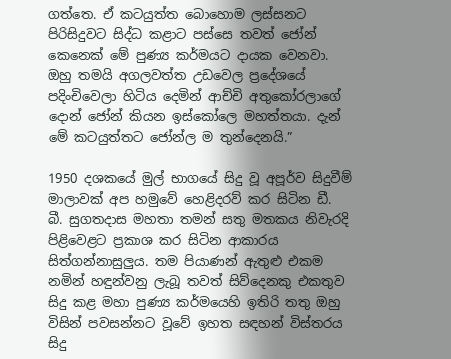ගත්තෙ. ඒ කටයුත්ත බොහොම ලස්සනට පිරිසිදුවට සිද්ධ කළාට පස්සෙ තවත් ජෝන් කෙනෙක් මේ පුණ්‍ය කර්මයට දායක වෙනවා. ඔහු තමයි අගලවත්ත උඩවෙල ප්‍රදේශයේ පදිංචිවෙලා හිටිය දෙමින් ආච්චි අතුකෝරලාගේ දොන් ජෝන් කියන ඉස්කෝලෙ මහත්තයා. දැන් මේ කටයුත්තට ජෝන්ල ම තුන්දෙනයි.”

1950 දශකයේ මුල් භාගයේ සිදු වූ අපූර්ව සිදුවීම් මාලාවක් අප හමුවේ හෙළිදරව් කර සිටින ඩී. බී. සුගතදාස මහතා තමන් සතු මතකය නිවැරදි පිළිවෙළට ප්‍රකාශ කර සිටින ආකාරය සිත්ගන්නාසුලුය. තම පියාණන් ඇතුළු එකම නමින් හඳුන්වනු ලැබූ තවත් සිව්දෙනකු එකතුව සිදු කළ මහා පුණ්‍ය කර්මයෙහි ඉතිරි තතු ඔහු විසින් පවසන්නට වූවේ ඉහත සඳහන් විස්තරය සිදු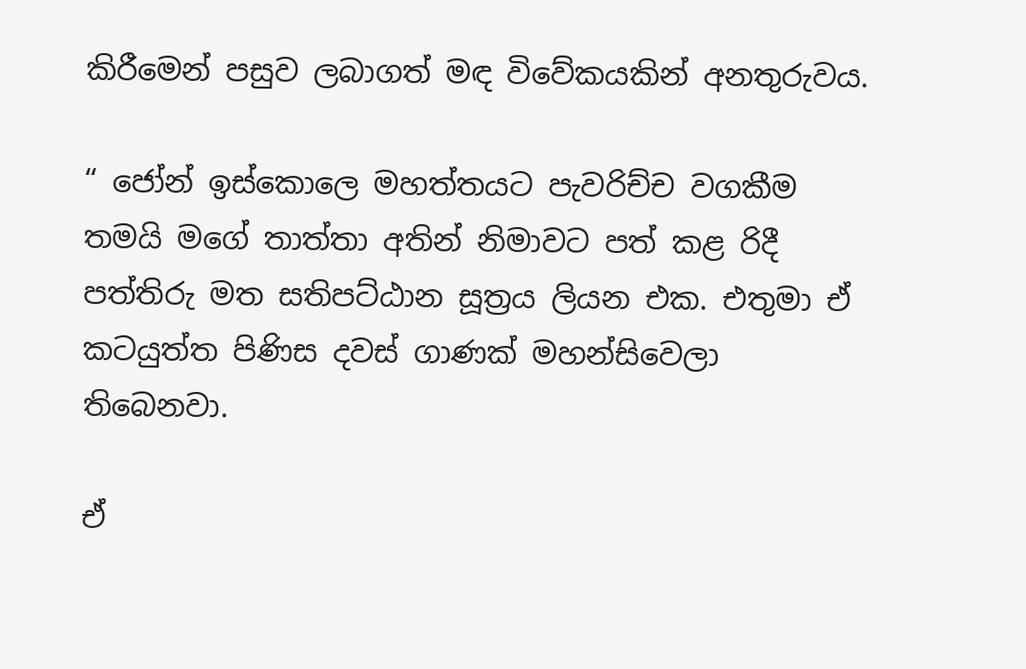කිරීමෙන් පසුව ලබාගත් මඳ විවේකයකින් අනතුරුවය.

“ ජෝන් ඉස්කොලෙ මහත්තයට පැවරිච්ච වගකීම තමයි මගේ තාත්තා අතින් නිමාවට පත් කළ රිදී පත්තිරු මත සතිපට්ඨාන සූත්‍රය ලියන එක. එතුමා ඒ කටයුත්ත පිණිස දවස් ගාණක් මහන්සිවෙලා තිබෙනවා.

ඒ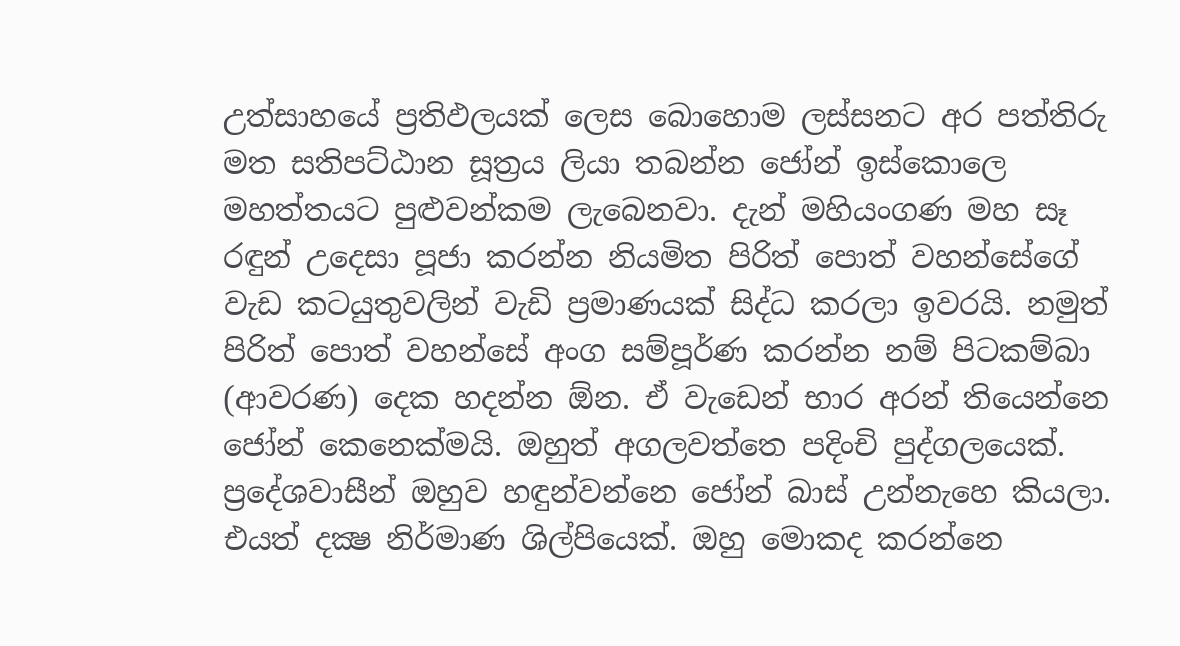උත්සාහයේ ප්‍රතිඵලයක් ලෙස බොහොම ලස්සනට අර පත්තිරු මත සතිපට්ඨාන සූත්‍රය ලියා තබන්න ජෝන් ඉස්කොලෙ මහත්තයට පුළුවන්කම ලැබෙනවා. දැන් මහියංගණ මහ සෑ රඳුන් උදෙසා පූජා කරන්න නියමිත පිරිත් පොත් වහන්සේගේ වැඩ කටයුතුවලින් වැඩි ප්‍රමාණයක් සිද්ධ කරලා ඉවරයි. නමුත් පිරිත් පොත් වහන්සේ අංග සම්පූර්ණ කරන්න නම් පිටකම්බා (ආවරණ) දෙක හදන්න ඕන. ඒ වැඩෙන් භාර අරන් තියෙන්නෙ ජෝන් කෙනෙක්මයි. ඔහුත් අගලවත්තෙ පදිංචි පුද්ගලයෙක්. ප්‍රදේශවාසීන් ඔහුව හඳුන්වන්නෙ ජෝන් බාස් උන්නැහෙ කියලා. එයත් දක්‍ෂ නිර්මාණ ශිල්පියෙක්. ඔහු මොකද කරන්නෙ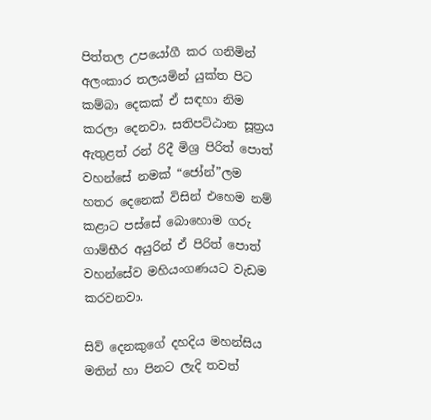පිත්තල උපයෝගී කර ගනිමින් අලංකාර තලයමින් යුක්ත පිට කම්බා දෙකක් ඒ සඳහා නිම කරලා දෙනවා. සතිපට්ඨාන සූත්‍රය ඇතුළත් රන් රිදී මිශ්‍ර පිරිත් පොත් වහන්සේ නමක් “ජෝන්”ලම හතර දෙනෙක් විසින් එහෙම නම් කළාට පස්සේ බොහොම ගරු ගාම්භීර අයුරින් ඒ පිරිත් පොත් වහන්සේව මහියංගණයට වැඩම කරවනවා.

සිව් දෙනකුගේ දහදිය මහන්සිය මතින් හා පිනට ලැදි තවත්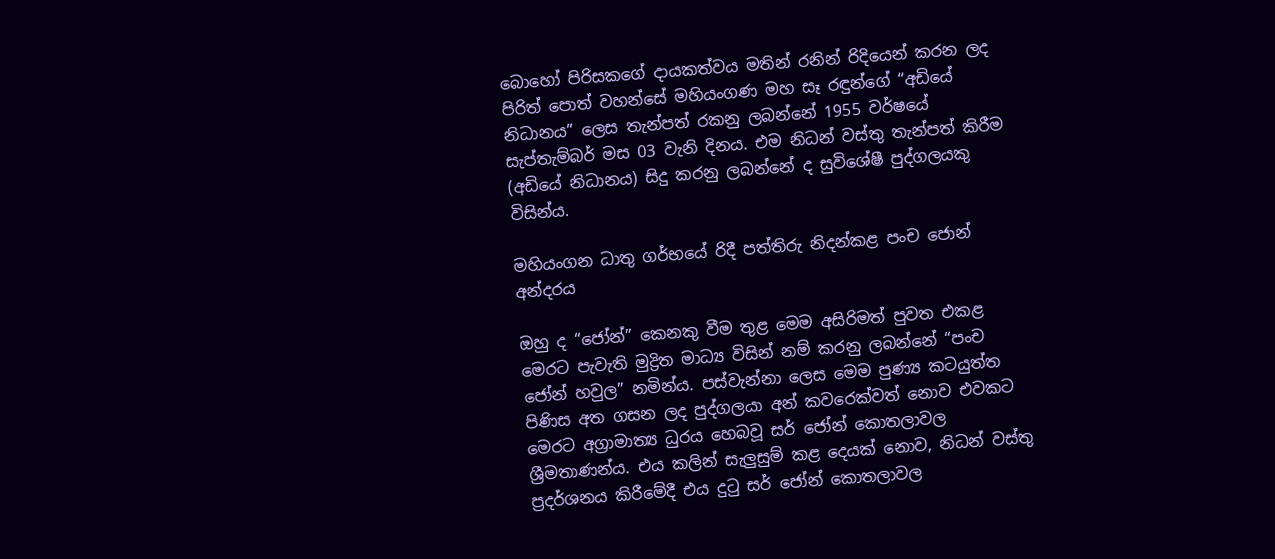බොහෝ පිරිසකගේ දායකත්වය මතින් රනින් රිදියෙන් කරන ලද පිරිත් පොත් වහන්සේ මහියංගණ මහ සෑ රඳුන්ගේ “අඩියේ නිධානය” ලෙස තැන්පත් රකනු ලබන්නේ 1955 වර්ෂයේ සැප්තැම්බර් මස 03 වැනි දිනය. එම නිධන් වස්තු තැන්පත් කිරීම (අඩියේ නිධානය) සිදු කරනු ලබන්නේ ද සුවිශේෂී පුද්ගලයකු විසින්ය.

මහියංගන ධාතු ගර්භයේ රිදී පත්තිරු නිදන්කළ පංච ජොන් අන්දරය

ඔහු ද “ජෝන්” කෙනකු වීම තුළ මෙම අසිරිමත් පුවත එකළ මෙරට පැවැති මුද්‍රිත මාධ්‍ය විසින් නම් කරනු ලබන්නේ “පංච ජෝන් හවුල” නමින්ය. පස්වැන්නා ලෙස මෙම පුණ්‍ය කටයුත්ත පිණිස අත ගසන ලද පුද්ගලයා අන් කවරෙක්වත් නොව එවකට මෙරට අග්‍රාමාත්‍ය ධුරය හෙබවූ සර් ජෝන් කොතලාවල ශ්‍රීමතාණන්ය. එය කලින් සැලුසුම් කළ දෙයක් නොව, නිධන් වස්තු ප්‍රදර්ශනය කිරීමේදී එය දුටු සර් ජෝන් කොතලාවල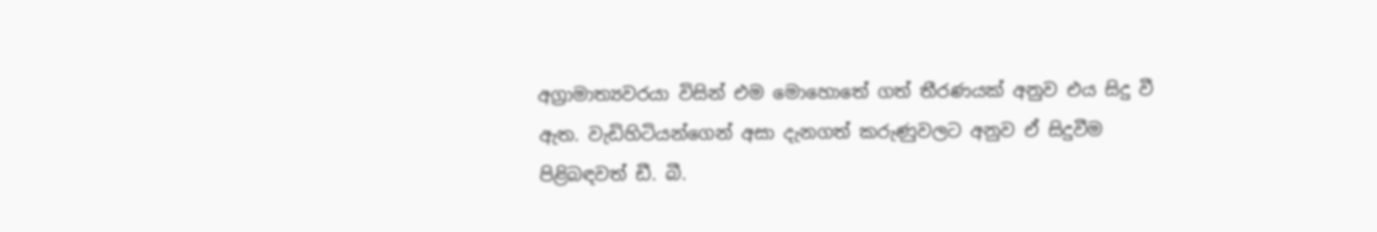අග්‍රාමාත්‍යවරයා විසින් එම මොහොතේ ගත් තීරණයක් අනුව එය සිදු වී ඇත. වැඩිහිටියන්ගෙන් අසා දැනගත් කරුණුවලට අනුව ඒ සිදුවීම පිළිබඳවත් ඩී. බී.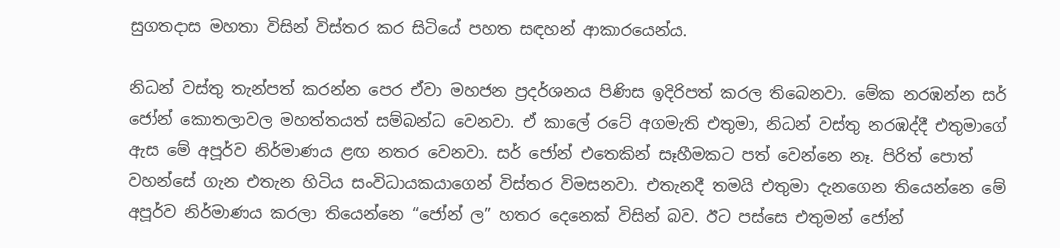සුගතදාස මහතා විසින් විස්තර කර සිටියේ පහත සඳහන් ආකාරයෙන්ය.

නිධන් වස්තු තැන්පත් කරන්න පෙර ඒවා මහජන ප්‍රදර්ශනය පිණිස ඉදිරිපත් කරල තිබෙනවා. මේක නරඹන්න සර් ජෝන් කොතලාවල මහත්තයත් සම්බන්ධ වෙනවා. ඒ කාලේ රටේ අගමැති එතුමා, නිධන් වස්තු නරඹද්දී එතුමාගේ ඇස මේ අපූර්ව නිර්මාණය ළඟ නතර වෙනවා. සර් ජෝන් එතෙකින් සෑහීමකට පත් වෙන්නෙ නෑ. පිරිත් පොත් වහන්සේ ගැන එතැන හිටිය සංවිධායකයාගෙන් විස්තර විමසනවා. එතැනදී තමයි එතුමා දැනගෙන තියෙන්නෙ මේ අපූර්ව නිර්මාණය කරලා තියෙන්නෙ “ජෝන් ල” හතර දෙනෙක් විසින් බව. ඊට පස්සෙ එතුමන් ජෝන්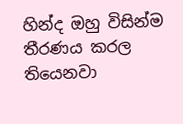හින්ද ඔහු විසින්ම තීරණය කරල තියෙනවා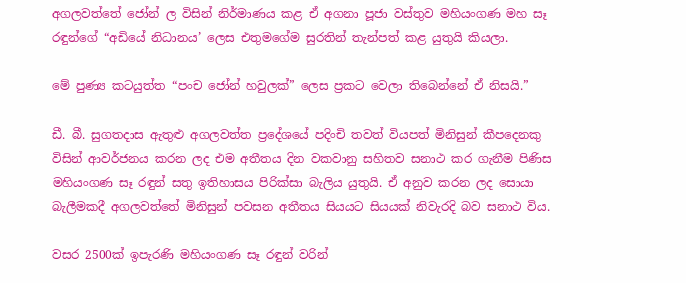අගලවත්තේ ජෝන් ල විසින් නිර්මාණය කළ ඒ අගනා පූජා වස්තුව මහියංගණ මහ සෑ රඳුන්ගේ “අඩියේ නිධානය’ ලෙස එතුමගේම සුරතින් තැන්පත් කළ යුතුයි කියලා.

මේ පුණ්‍ය කටයුත්ත “පංච ජෝන් හවුලක්” ලෙස ප්‍රකට වෙලා තිබෙන්නේ ඒ නිසයි.”

ඩී. බී. සුගතදාස ඇතුළු අගලවත්ත ප්‍රදේශයේ පදිංචි තවත් වියපත් මිනිසුන් කීපදෙනකු විසින් ආවර්ජනය කරන ලද එම අතීතය දින වකවානු සහිතව සනාථ කර ගැනීම පිණිස මහියංගණ සෑ රඳුන් සතු ඉතිහාසය පිරික්සා බැලිය යුතුයි. ඒ අනුව කරන ලද සොයා බැලීමකදී අගලවත්තේ මිනිසුන් පවසන අතීතය සියයට සියයක් නිවැරදි බව සනාථ විය.

වසර 2500ක් ඉපැරණි මහියංගණ සෑ රඳුන් වරින්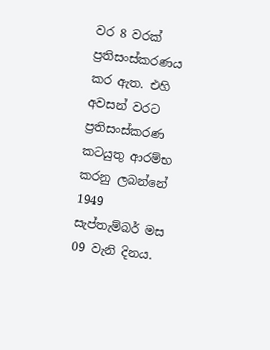වර 8 වරක් ප්‍රතිසංස්කරණය කර ඇත. එහි අවසන් වරට ප්‍රතිසංස්කරණ කටයුතු ආරම්භ කරනු ලබන්නේ 1949 සැප්තැම්බර් මස 09 වැනි දිනය.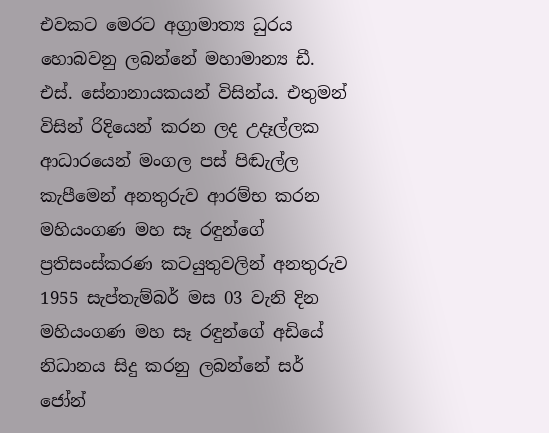එවකට මෙරට අග්‍රාමාත්‍ය ධුරය හොබවනු ලබන්නේ මහාමාන්‍ය ඩී. එස්. සේනානායකයන් විසින්ය. එතුමන් විසින් රිදියෙන් කරන ලද උදෑල්ලක ආධාරයෙන් මංගල පස් පිඬැල්ල කැපීමෙන් අනතුරුව ආරම්භ කරන මහියංගණ මහ සෑ රඳුන්ගේ ප්‍රතිසංස්කරණ කටයුතුවලින් අනතුරුව 1955 සැප්තැම්බර් මස 03 වැනි දින මහියංගණ මහ සෑ රඳුන්ගේ අඩියේ නිධානය සිදු කරනු ලබන්නේ සර් ජෝන්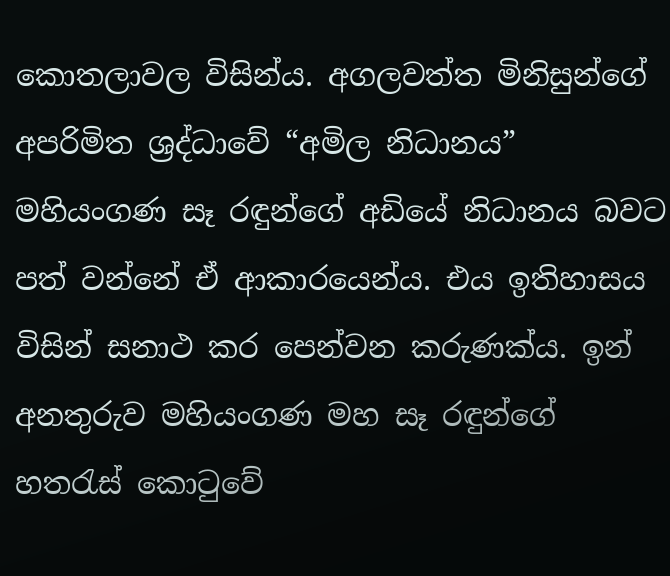කොතලාවල විසින්ය. අගලවත්ත මිනිසුන්ගේ අපරිමිත ශ්‍රද්ධාවේ “අමිල නිධානය” මහියංගණ සෑ රඳුන්ගේ අඩියේ නිධානය බවට පත් වන්නේ ඒ ආකාරයෙන්ය. එය ඉතිහාසය විසින් සනාථ කර පෙන්වන කරුණක්ය. ඉන් අනතුරුව මහියංගණ මහ සෑ රඳුන්ගේ හතරැස් කොටුවේ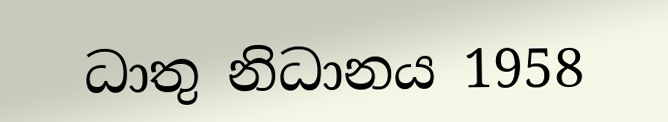ධාතු නිධානය 1958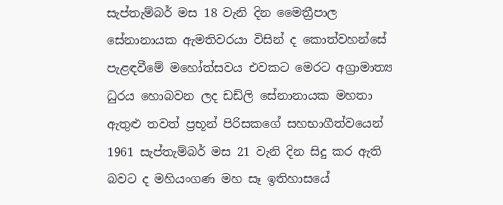සැප්තැම්බර් මස 18 වැනි දින මෛත්‍රීපාල සේනානායක ඇමතිවරයා විසින් ද කොත්වහන්සේ පැළඳවීමේ මහෝත්සවය එවකට මෙරට අග්‍රාමාත්‍ය ධුරය හොබවන ලද ඩඩ්ලි සේනානායක මහතා ඇතුළු තවත් ප්‍රභූන් පිරිසකගේ සහභාගීත්වයෙන් 1961 සැප්තැම්බර් මස 21 වැනි දින සිදු කර ඇති බවට ද මහියංගණ මහ සෑ ඉතිහාසයේ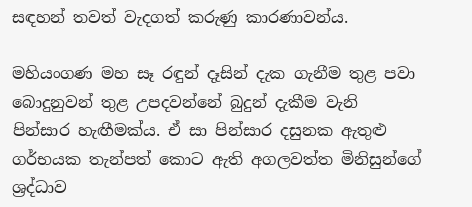සඳහන් තවත් වැදගත් කරුණු කාරණාවන්ය.

මහියංගණ මහ සෑ රඳුන් දෑසින් දැක ගැනීම තුළ පවා බොදුනුවන් තුළ උපදවන්නේ බුදුන් දැකීම වැනි පින්සාර හැඟීමක්ය. ඒ සා පින්සාර දසුනක ඇතුළු ගර්භයක තැන්පත් කොට ඇති අගලවත්ත මිනිසුන්ගේ ශ්‍රද්ධාව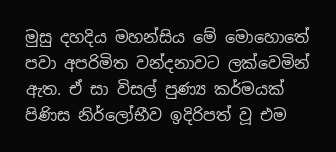මුසු දහදිය මහන්සිය මේ මොහොතේ පවා අපරිමිත වන්දනාවට ලක්වෙමින් ඇත. ඒ සා විසල් පුණ්‍ය කර්මයක් පිණිස නිර්ලෝභීව ඉදිරිපත් වූ එම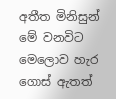අතීත මිනිසුන් මේ වනවිට මෙලොව හැර ගොස් ඇතත්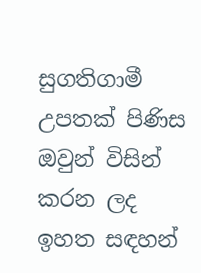සුගතිගාමී උපතක් පිණිස ඔවුන් විසින් කරන ලද ඉහත සඳහන්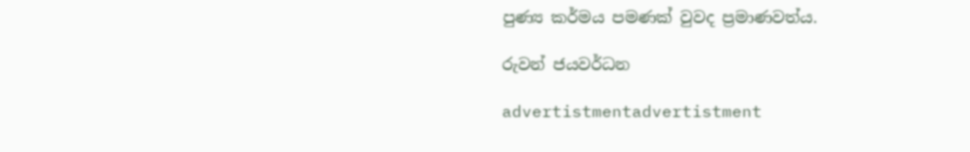පුණ්‍ය කර්මය පමණක් වුවද ප්‍රමාණවත්ය.

රුවන් ජයවර්ධන

advertistmentadvertistment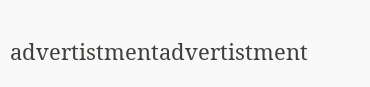advertistmentadvertistment